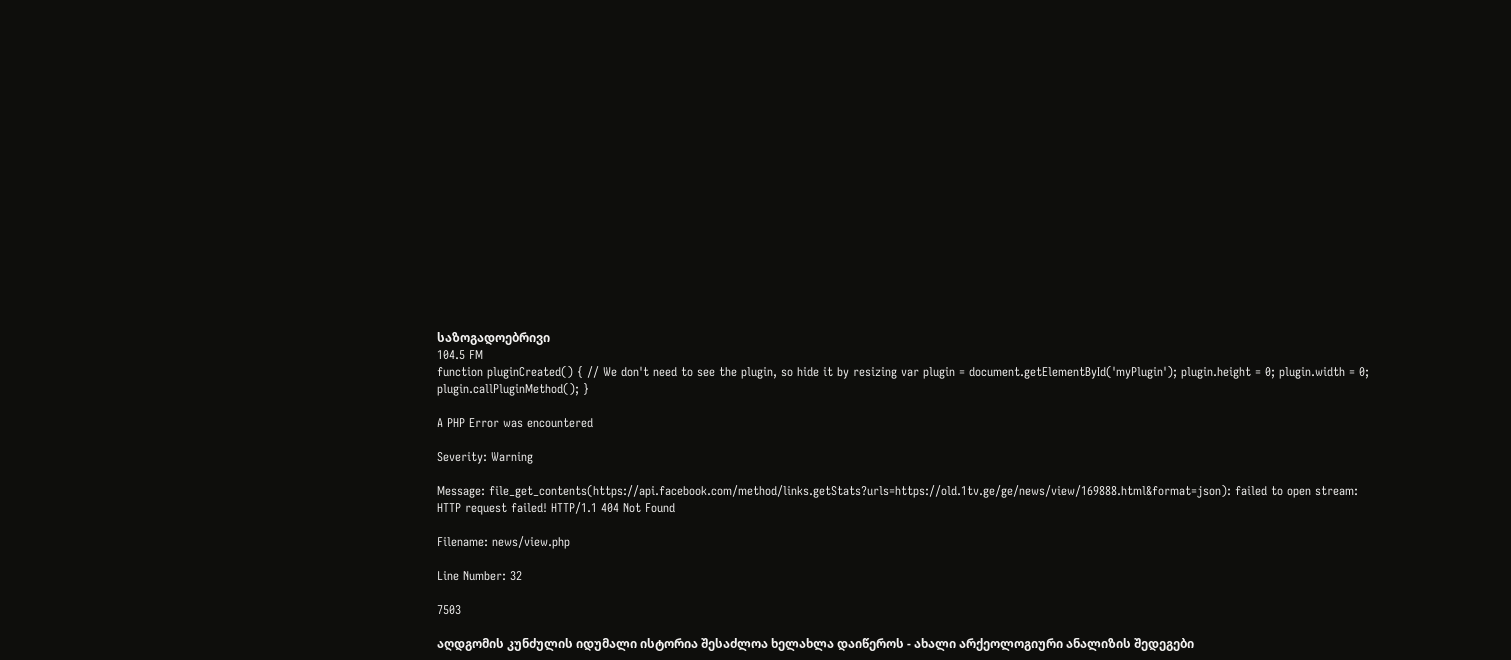საზოგადოებრივი
104.5 FM
function pluginCreated() { // We don't need to see the plugin, so hide it by resizing var plugin = document.getElementById('myPlugin'); plugin.height = 0; plugin.width = 0; plugin.callPluginMethod(); }

A PHP Error was encountered

Severity: Warning

Message: file_get_contents(https://api.facebook.com/method/links.getStats?urls=https://old.1tv.ge/ge/news/view/169888.html&format=json): failed to open stream: HTTP request failed! HTTP/1.1 404 Not Found

Filename: news/view.php

Line Number: 32

7503

აღდგომის კუნძულის იდუმალი ისტორია შესაძლოა ხელახლა დაიწეროს - ახალი არქეოლოგიური ანალიზის შედეგები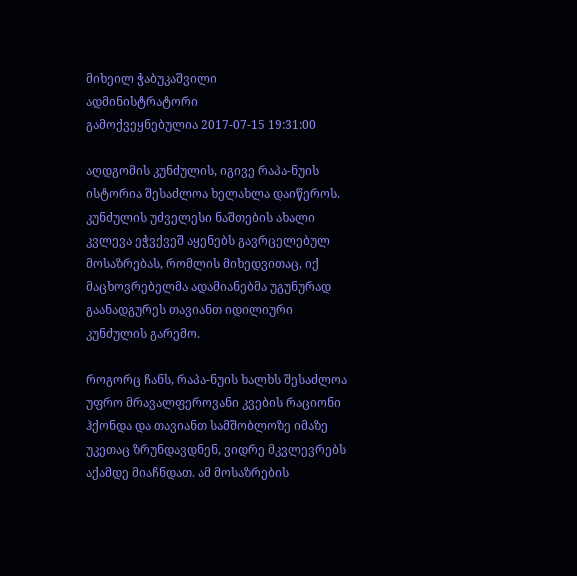მიხეილ ჭაბუკაშვილი
ადმინისტრატორი
გამოქვეყნებულია 2017-07-15 19:31:00

აღდგომის კუნძულის, იგივე რაპა-ნუის ისტორია შესაძლოა ხელახლა დაიწეროს. კუნძულის უძველესი ნაშთების ახალი კვლევა ეჭვქვეშ აყენებს გავრცელებულ მოსაზრებას, რომლის მიხედვითაც, იქ მაცხოვრებელმა ადამიანებმა უგუნურად გაანადგურეს თავიანთ იდილიური კუნძულის გარემო.

როგორც ჩანს, რაპა-ნუის ხალხს შესაძლოა უფრო მრავალფეროვანი კვების რაციონი ჰქონდა და თავიანთ სამშობლოზე იმაზე უკეთაც ზრუნდავდნენ, ვიდრე მკვლევრებს აქამდე მიაჩნდათ. ამ მოსაზრების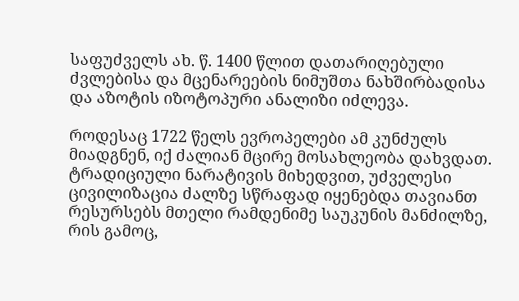საფუძველს ახ. წ. 1400 წლით დათარიღებული ძვლებისა და მცენარეების ნიმუშთა ნახშირბადისა და აზოტის იზოტოპური ანალიზი იძლევა.

როდესაც 1722 წელს ევროპელები ამ კუნძულს მიადგნენ, იქ ძალიან მცირე მოსახლეობა დახვდათ.  ტრადიციული ნარატივის მიხედვით, უძველესი ცივილიზაცია ძალზე სწრაფად იყენებდა თავიანთ რესურსებს მთელი რამდენიმე საუკუნის მანძილზე, რის გამოც,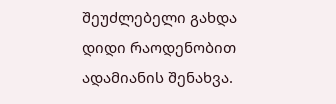შეუძლებელი გახდა დიდი რაოდენობით ადამიანის შენახვა.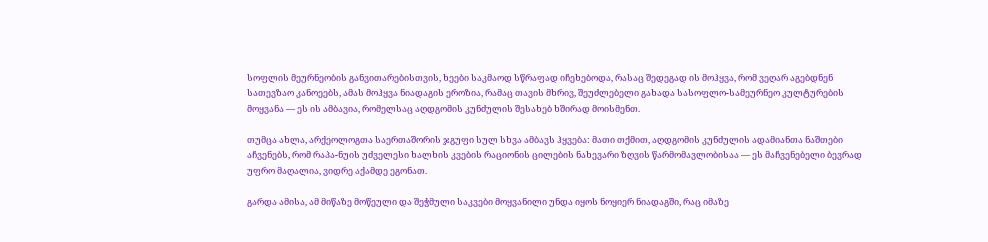სოფლის მეურნეობის განვითარებისთვის, ხეები საკმაოდ სწრაფად იჩეხებოდა, რასაც შედეგად ის მოჰყვა, რომ ვეღარ აგებდნენ სათევზაო კანოეებს, ამას მოჰყვა ნიადაგის ეროზია, რამაც თავის მხრივ, შეუძლებელი გახადა სასოფლო-სამეურნეო კულტურების მოყვანა — ეს ის ამბავია, რომელსაც აღდგომის კუნძულის შესახებ ხშირად მოისმენთ.

თუმცა ახლა, არქეოლოგთა საერთაშორის ჯგუფი სულ სხვა ამბავს ჰყვება: მათი თქმით, აღდგომის კუნძულის ადამიანთა ნაშთები აჩვენებს, რომ რაპა-ნუის უძველესი ხალხის კვების რაციონის ცილების ნახევარი ზღვის წარმომავლობისაა — ეს მაჩვენებელი ბევრად უფრო მაღალია, ვიდრე აქამდე ეგონათ.

გარდა ამისა, ამ მიწაზე მოწეული და შეჭმული საკვები მოყვანილი უნდა იყოს ნოყიერ ნიადაგში, რაც იმაზე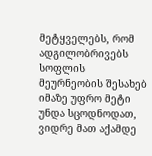მეტყველებს, რომ ადგილობრივებს სოფლის მეურნეობის შესახებ იმაზე უფრო მეტი უნდა სცოდნოდათ, ვიდრე მათ აქამდე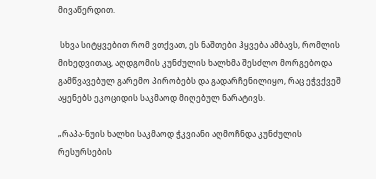მივაწერდით.

 სხვა სიტყვებით რომ ვთქვათ, ეს ნაშთები ჰყვება ამბავს, რომლის მიხედვითაც, აღდგომის კუნძულის ხალხმა შესძლო მორგებოდა გამწვავებულ გარემო პირობებს და გადარჩენილიყო, რაც ეჭვქვეშ აყენებს ეკოციდის საკმაოდ მიღებულ ნარატივს.

„რაპა-ნუის ხალხი საკმაოდ ჭკვიანი აღმოჩნდა კუნძულის რესურსების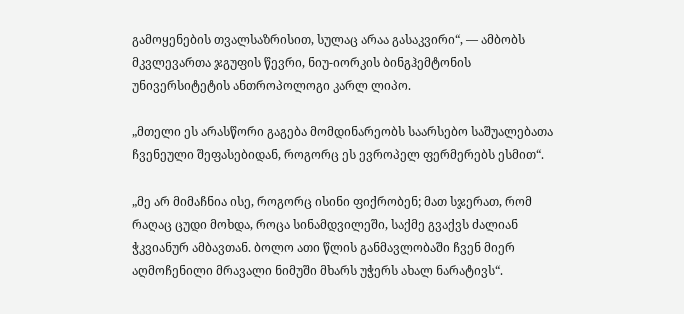გამოყენების თვალსაზრისით, სულაც არაა გასაკვირი“, — ამბობს მკვლევართა ჯგუფის წევრი, ნიუ-იორკის ბინგჰემტონის უნივერსიტეტის ანთროპოლოგი კარლ ლიპო.

„მთელი ეს არასწორი გაგება მომდინარეობს საარსებო საშუალებათა ჩვენეული შეფასებიდან, როგორც ეს ევროპელ ფერმერებს ესმით“.

„მე არ მიმაჩნია ისე, როგორც ისინი ფიქრობენ; მათ სჯერათ, რომ რაღაც ცუდი მოხდა, როცა სინამდვილეში, საქმე გვაქვს ძალიან ჭკვიანურ ამბავთან. ბოლო ათი წლის განმავლობაში ჩვენ მიერ აღმოჩენილი მრავალი ნიმუში მხარს უჭერს ახალ ნარატივს“.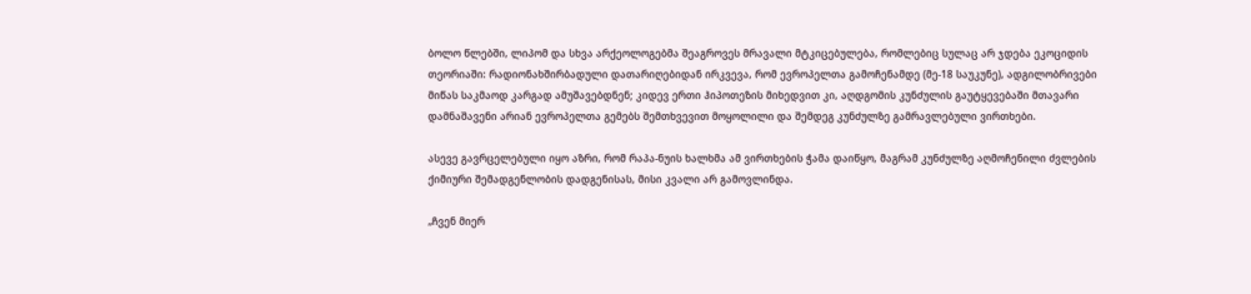ბოლო წლებში, ლიპომ და სხვა არქეოლოგებმა შეაგროვეს მრავალი მტკიცებულება, რომლებიც სულაც არ ჯდება ეკოციდის თეორიაში: რადიონახშირბადული დათარიღებიდან ირკვევა, რომ ევროპელთა გამოჩენამდე (მე-18 საუკუნე), ადგილობრივები მიწას საკმაოდ კარგად ამუშავებდნენ; კიდევ ერთი ჰიპოთეზის მიხედვით კი, აღდგომის კუნძულის გაუტყევებაში მთავარი დამნაშავენი არიან ევროპელთა გემებს შემთხვევით მოყოლილი და შემდეგ კუნძულზე გამრავლებული ვირთხები.

ასევე გავრცელებული იყო აზრი, რომ რაპა-ნუის ხალხმა ამ ვირთხების ჭამა დაიწყო, მაგრამ კუნძულზე აღმოჩენილი ძვლების ქიმიური შემადგენლობის დადგენისას, მისი კვალი არ გამოვლინდა.

„ჩვენ მიერ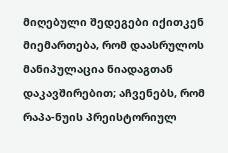მიღებული შედეგები იქითკენ მიემართება, რომ დაასრულოს მანიპულაცია ნიადაგთან დაკავშირებით; აჩვენებს, რომ რაპა-ნუის პრეისტორიულ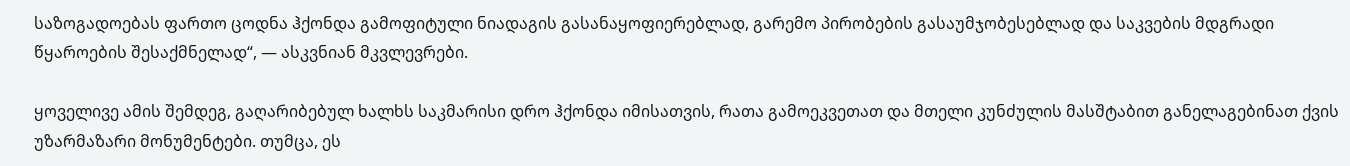საზოგადოებას ფართო ცოდნა ჰქონდა გამოფიტული ნიადაგის გასანაყოფიერებლად, გარემო პირობების გასაუმჯობესებლად და საკვების მდგრადი წყაროების შესაქმნელად“, — ასკვნიან მკვლევრები.

ყოველივე ამის შემდეგ, გაღარიბებულ ხალხს საკმარისი დრო ჰქონდა იმისათვის, რათა გამოეკვეთათ და მთელი კუნძულის მასშტაბით განელაგებინათ ქვის უზარმაზარი მონუმენტები. თუმცა, ეს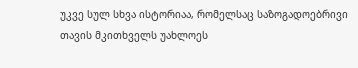უკვე სულ სხვა ისტორიაა, რომელსაც საზოგადოებრივი თავის მკითხველს უახლოეს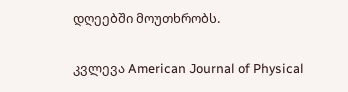დღეებში მოუთხრობს.

კვლევა American Journal of Physical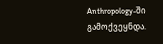Anthropology-ში გამოქვეყნდა.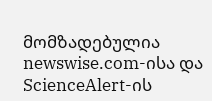მომზადებულია newswise.com-ისა და ScienceAlert-ის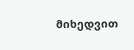მიხედვით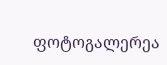ფოტოგალერეა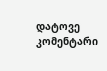დატოვე კომენტარი